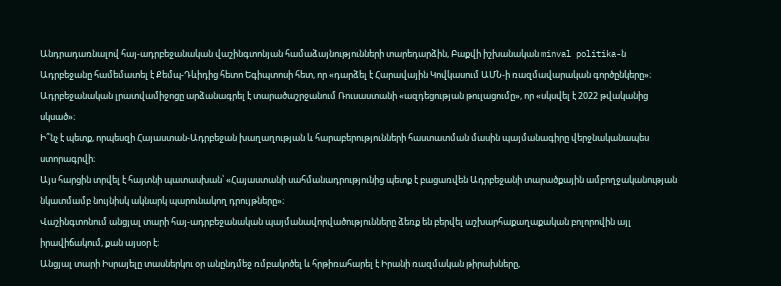Անդրադառնալով հայ-ադրբեջանական վաշինգտոնյան համաձայնությունների տարեդարձին, Բաքվի իշխանական minval politika-ն Ադրբեջանը համեմատել է Քեմպ-Դևիդից հետո Եգիպտոսի հետ, որ «դարձել է Հարավային Կովկասում ԱՄՆ-ի ռազմավարական գործընկերը»։
Ադրբեջանական լրատվամիջոցը արձանագրել է տարածաշրջանում Ռուսաստանի «ազդեցության թուլացումը», որ «սկսվել է 2022 թվականից սկսած»։
Ի՞նչ է պետք, որպեսզի Հայաստան-Ադրբեջան խաղաղության և հարաբերությունների հաստատման մասին պայմանագիրը վերջնականապես ստորագրվի։
Այս հարցին տրվել է հայտնի պատասխան՝ «Հայաստանի սահմանադրությունից պետք է բացառվեն Ադրբեջանի տարածքային ամբողջականության նկատմամբ նույնիսկ ակնարկ պարունակող դրույթները»։
Վաշինգտոնում անցյալ տարի հայ-ադրբեջանական պայմանավորվածությունները ձեռք են բերվել աշխարհաքաղաքական բոլորովին այլ իրավիճակում, քան այսօր է։
Անցյալ տարի Իսրայելը տասներկու օր անընդմեջ ռմբակոծել և հրթիռահարել է Իրանի ռազմական թիրախները,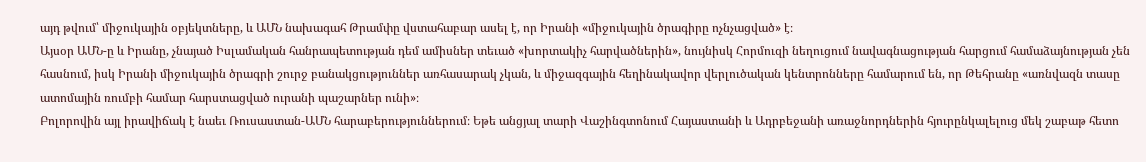այդ թվում՝ միջուկային օբյեկտները, և ԱՄՆ նախագահ Թրամփը վստահաբար ասել է, որ Իրանի «միջուկային ծրագիրը ոչնչացված» է։
Այսօր ԱՄՆ-ը և Իրանը, չնայած Իսլամական հանրապետության դեմ ամիսներ տեւած «խորտակիչ հարվածներին», նույնիսկ Հորմուզի նեղուցում նավագնացության հարցում համաձայնության չեն հասնում, իսկ Իրանի միջուկային ծրագրի շուրջ բանակցություններ առհասարակ չկան, և միջազգային հեղինակավոր վերլուծական կենտրոնները համարում են, որ Թեհրանը «առնվազն տասը ատոմային ռումբի համար հարստացված ուրանի պաշարներ ունի»։
Բոլորովին այլ իրավիճակ է նաեւ Ռուսաստան-ԱՄՆ հարաբերություններում։ Եթե անցյալ տարի Վաշինգտոնում Հայաստանի և Ադրբեջանի առաջնորդներին հյուրընկալելուց մեկ շաբաթ հետո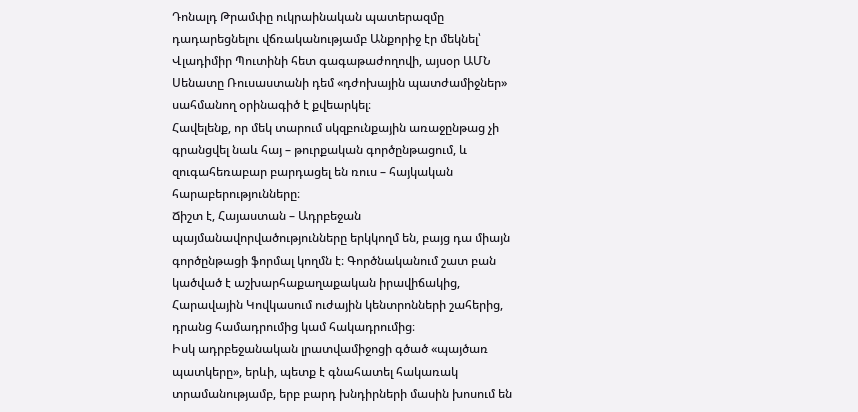Դոնալդ Թրամփը ուկրաինական պատերազմը դադարեցնելու վճռականությամբ Անքորիջ էր մեկնել՝ Վլադիմիր Պուտինի հետ գագաթաժողովի, այսօր ԱՄՆ Սենատը Ռուսաստանի դեմ «դժոխային պատժամիջներ» սահմանող օրինագիծ է քվեարկել։
Հավելենք, որ մեկ տարում սկզբունքային առաջընթաց չի գրանցվել նաև հայ – թուրքական գործընթացում, և զուգահեռաբար բարդացել են ռուս – հայկական հարաբերությունները։
Ճիշտ է, Հայաստան – Ադրբեջան պայմանավորվածությունները երկկողմ են, բայց դա միայն գործընթացի ֆորմալ կողմն է։ Գործնականում շատ բան կածված է աշխարհաքաղաքական իրավիճակից, Հարավային Կովկասում ուժային կենտրոնների շահերից, դրանց համադրումից կամ հակադրումից։
Իսկ ադրբեջանական լրատվամիջոցի գծած «պայծառ պատկերը», երևի, պետք է գնահատել հակառակ տրամանությամբ, երբ բարդ խնդիրների մասին խոսում են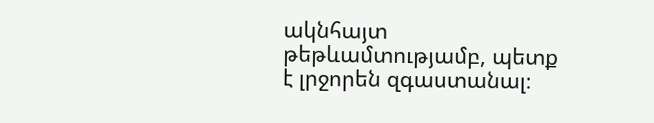ակնհայտ թեթևամտությամբ, պետք է լրջորեն զգաստանալ։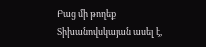Բաց մի թողեք
Տիխանովսկայան ասել է,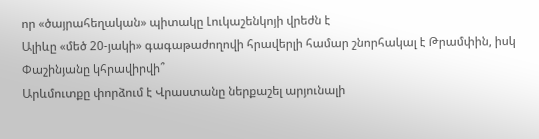որ «ծայրահեղական» պիտակը Լուկաշենկոյի վրեժն է
Ալիևը «մեծ 20-յակի» գագաթաժողովի հրավերլի համար շնորհակալ է Թրամփին, իսկ Փաշինյանը կհրավիրվի՞
Արևմուտքը փորձում է Վրաստանը ներքաշել արյունալի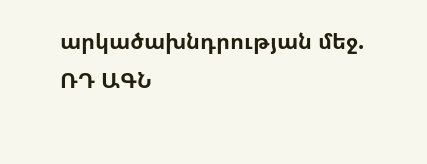արկածախնդրության մեջ. ՌԴ ԱԳՆ